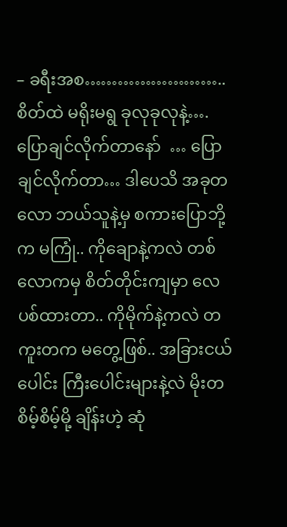– ခရီးအစ…………………….. စိတ်ထဲ မရိုးမရွ ခုလုခုလုနဲ့…. ပြောချင်လိုက်တာနော်  … ပြောချင်လိုက်တာ… ဒါပေသိ အခုတလော ဘယ်သူနဲ့မှ စကားပြောဘို့က မကြုံ.. ကိုချောနဲ့ကလဲ တစ်လောကမှ စိတ်တိုင်းကျမှာ လေပစ်ထားတာ.. ကိုမိုက်နဲ့ကလဲ တကူးတက မတွေ့ဖြစ်.. အခြားငယ်ပေါင်း ကြီးပေါင်းများနဲ့လဲ မိုးတစိမ့်စိမ့်မို့ ချိန်းဟဲ့ ဆုံ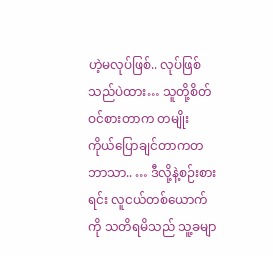ဟဲ့မလုပ်ဖြစ်.. လုပ်ဖြစ်သည်ပဲထား… သူတို့စိတ်ဝင်စားတာက တမျိုး ကိုယ်ပြောချင်တာကတဘာသာ.. … ဒီလို့နဲ့စဉ်းစားရင်း လူငယ်တစ်ယောက်ကို သတိရမိသည် သူ့ခမျာ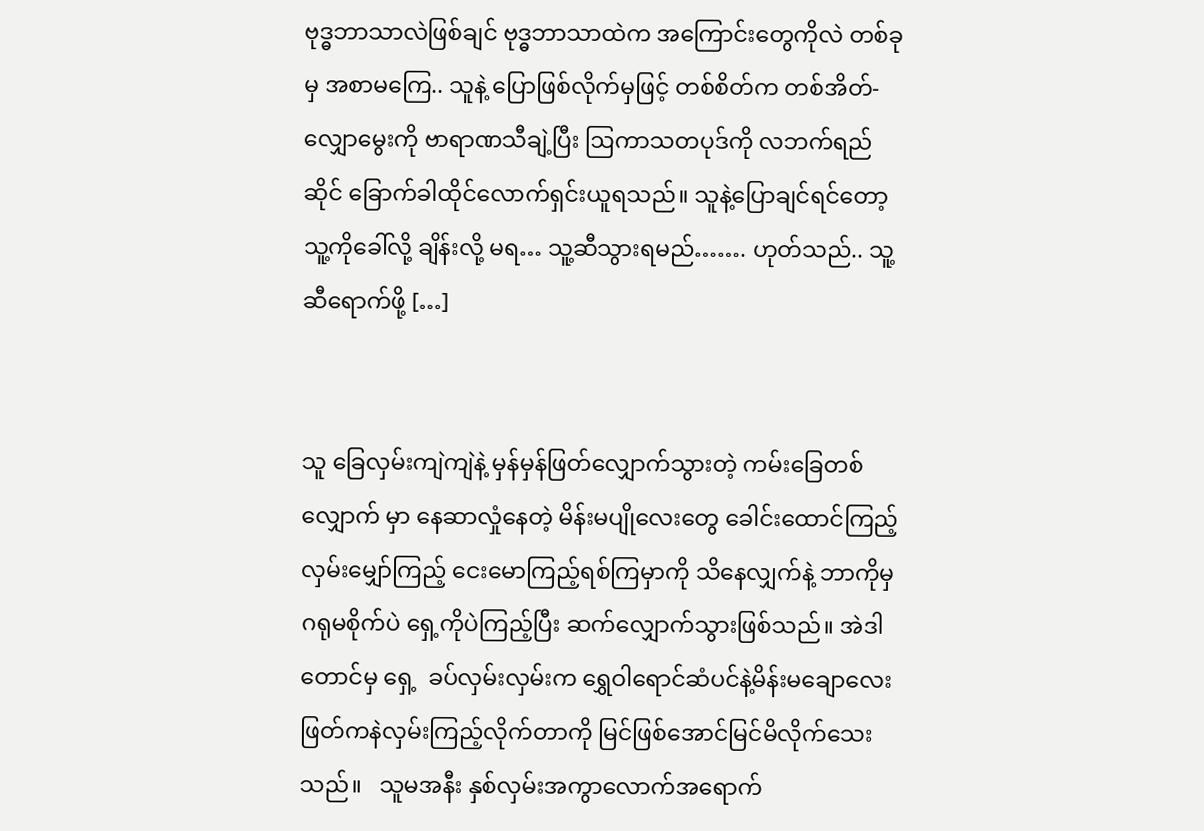ဗုဒ္ဓဘာသာလဲဖြစ်ချင် ဗုဒ္ဓဘာသာထဲက အကြောင်းတွေကိုလဲ တစ်ခုမှ အစာမကြေ.. သူနဲ့ ပြောဖြစ်လိုက်မှဖြင့် တစ်စိတ်က တစ်အိတ်- လျှောမွေးကို ဗာရာဏသီချဲ့ပြီး ဩကာသတပုဒ်ကို လဘက်ရည်ဆိုင် ခြောက်ခါထိုင်လောက်ရှင်းယူရသည်။ သူနဲ့ပြောချင်ရင်တော့ သူ့ကိုခေါ်လို့ ချိန်းလို့ မရ… သူ့ဆီသွားရမည်……. ဟုတ်သည်.. သူ့ဆီရောက်ဖို့ […]


သူ ခြေလှမ်းကျဲကျဲနဲ့ မှန်မှန်ဖြတ်လျှောက်သွားတဲ့ ကမ်းခြေတစ်လျှောက် မှာ နေဆာလှုံနေတဲ့ မိန်းမပျိုလေးတွေ ခေါင်းထောင်ကြည့် လှမ်းမျှော်ကြည့် ငေးမောကြည့်ရစ်ကြမှာကို သိနေလျှက်နဲ့ ဘာကိုမှ ဂရုမစိုက်ပဲ ရှေ့ကိုပဲကြည့်ပြီး ဆက်လျှောက်သွားဖြစ်သည်။ အဲဒါတောင်မှ ရှေ့  ခပ်လှမ်းလှမ်းက ရွှေဝါရောင်ဆံပင်နဲ့မိန်းမချောလေး ဖြတ်ကနဲလှမ်းကြည့်လိုက်တာကို မြင်ဖြစ်အောင်မြင်မိလိုက်သေးသည်။   သူမအနီး နှစ်လှမ်းအကွာလောက်အရောက်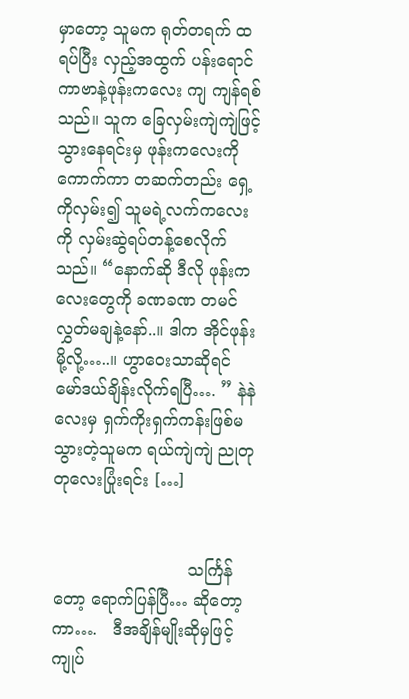မှာတော့ သူမက ရုတ်တရက် ထ ရပ်ပြီး လှည့်အထွက် ပန်းရောင်ကာဗာနဲ့ဖုန်းကလေး ကျ ကျန်ရစ်သည်။ သူက ခြေလှမ်းကျဲကျဲဖြင့် သွားနေရင်းမှ ဖုန်းကလေးကို ကောက်ကာ တဆက်တည်း ရှေ့ကိုလှမ်း၍ သူမရဲ့လက်ကလေးကို လှမ်းဆွဲရပ်တန့်စေလိုက်သည်။ “နောက်ဆို ဒီလို ဖုန်းကလေးတွေကို ခဏခဏ တမင်လွှတ်မချနဲ့နော်..။ ဒါက အိုင်ဖုန်းမို့လို့…..။ ဟွာဝေးသာဆိုရင် မော်ဒယ်ချိန်းလိုက်ရပြီ…. ” နဲနဲလေးမှ ရှက်ကိုးရှက်ကန်းဖြစ်မသွားတဲ့သူမက ရယ်ကျဲကျဲ ညုတုတုလေးပြုံးရင်း […]


                          သင်္ကြန်တော့ ရောက်ပြန်ပြီ… ဆိုတော့ကာ….   ဒီအချိန်မျိုးဆိုမှဖြင့် ကျုပ်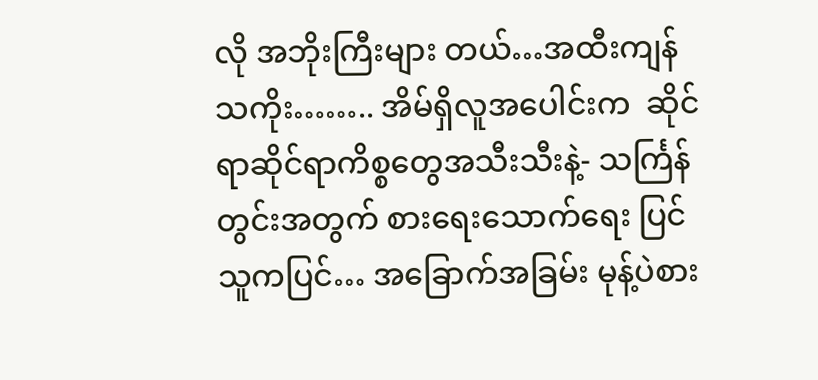လို အဘိုးကြီးများ တယ်…အထီးကျန်သကိုး…….. အိမ်ရှိလူအပေါင်းက  ဆိုင်ရာဆိုင်ရာကိစ္စတွေအသီးသီးနဲ့- သင်္ကြန်တွင်းအတွက် စားရေးသောက်ရေး ပြင်သူကပြင်… အခြောက်အခြမ်း မုန့်ပဲစား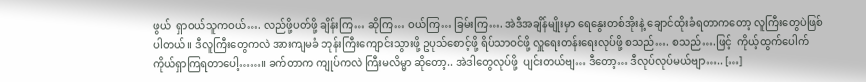ဖွယ်  ရှာဝယ်သူကဝယ်…. လည်ဖို့ပတ်ဖို့ ချိန်းကြ… ဆိုကြ… ဝယ်ကြ… ခြမ်းကြ…. အဲဒီအချိန်မျိုးမှာ ရေနွေးတစ်အိုးနဲ့ ချောင်ထိုးခံရတာကတော့ လူကြီးတွေပဲဖြစ်ပါတယ်။ ဒီလူကြီးတွေကလဲ အားကျမခံ ဘုန်းကြီးကျောင်းသွားဖို့ ဥပုသ်စောင့်ဖို့ ရိပ်သာဝင်ဖို့ လှူရေးတန်းရေးလုပ်ဖို့ စသည်…. စသည်….ဖြင့်  ကိုယ့်ထွက်ပေါက် ကိုယ်ရှာကြရတာပေါ့……။ ခက်တာက ကျုပ်ကလဲ ကြီးမလိမ္မာ ဆိုတော့.. အဲဒါတွေလုပ်ဖို့  ပျင်းတယ်ဗျ… ဒီတော့… ဒီလုပ်လုပ်မယ်ဗျာ….. […]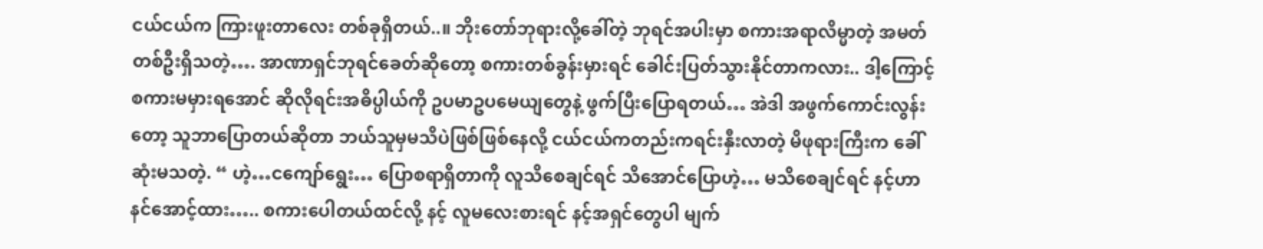ငယ်ငယ်က ကြားဖူးတာလေး တစ်ခုရှိတယ်..။ ဘိုးတော်ဘုရားလို့ခေါ်တဲ့ ဘုရင်အပါးမှာ စကားအရာလိမ္မာတဲ့ အမတ်တစ်ဦးရှိသတဲ့…. အာဏာရှင်ဘုရင်ခေတ်ဆိုတော့ စကားတစ်ခွန်းမှားရင် ခေါင်းပြတ်သွားနိုင်တာကလား.. ဒါ့ကြောင့် စကားမမှားရအောင် ဆိုလိုရင်းအဓိပ္ပါယ်ကို ဥပမာဥပမေယျတွေနဲ့ ဖွက်ပြီးပြောရတယ်… အဲဒါ အဖွက်ကောင်းလွန်းတော့ သူဘာပြောတယ်ဆိုတာ ဘယ်သူမှမသိပဲဖြစ်ဖြစ်နေလို့ ငယ်ငယ်ကတည်းကရင်းနှီးလာတဲ့ မိဖုရားကြီးက ခေါ်ဆုံးမသတဲ့. “ ဟဲ့…ငကျော်ရွေး… ပြောစရာရှိတာကို လူသိစေချင်ရင် သိအောင်ပြောဟဲ့… မသိစေချင်ရင် နင့်ဟာနင်အောင့်ထား….. စကားပေါတယ်ထင်လို့ နင့် လူမလေးစားရင် နင့်အရှင်တွေပါ မျက်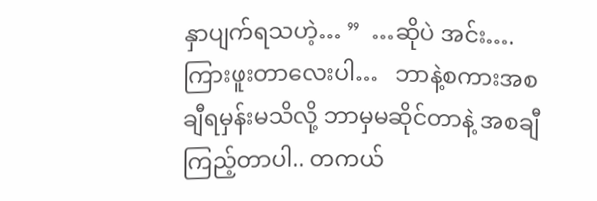နှာပျက်ရသဟဲ့… ”  …ဆိုပဲ အင်း….  ကြားဖူးတာလေးပါ…   ဘာနဲ့စကားအစချီရမှန်းမသိလို့ ဘာမှမဆိုင်တာနဲ့ အစချီကြည့်တာပါ.. တကယ်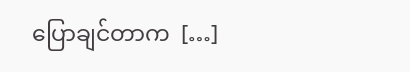ပြောချင်တာက  […]